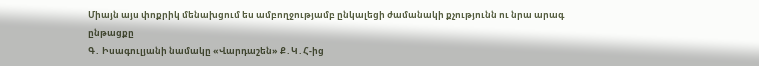Միայն այս փոքրիկ մենախցում ես ամբողջությամբ ընկալեցի ժամանակի քչությունն ու նրա արագ ընթացքը
Գ․ Իսագուլյանի նամակը «Վարդաշեն» Ք․Կ․Հ-ից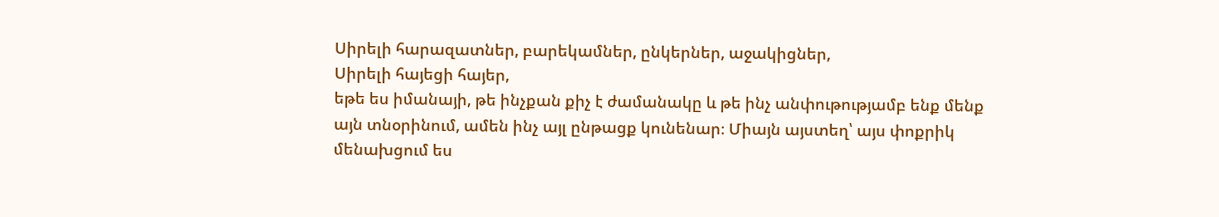Սիրելի հարազատներ, բարեկամներ, ընկերներ, աջակիցներ,
Սիրելի հայեցի հայեր,
եթե ես իմանայի, թե ինչքան քիչ է ժամանակը և թե ինչ անփութությամբ ենք մենք այն տնօրինում, ամեն ինչ այլ ընթացք կունենար։ Միայն այստեղ՝ այս փոքրիկ մենախցում ես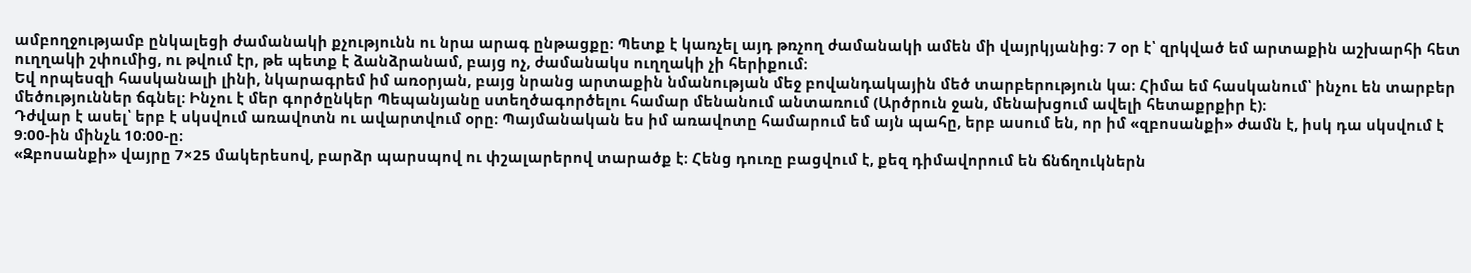ամբողջությամբ ընկալեցի ժամանակի քչությունն ու նրա արագ ընթացքը։ Պետք է կառչել այդ թռչող ժամանակի ամեն մի վայրկյանից։ 7 օր է՝ զրկված եմ արտաքին աշխարհի հետ ուղղակի շփումից, ու թվում էր, թե պետք է ձանձրանամ, բայց ոչ, ժամանակս ուղղակի չի հերիքում։
Եվ որպեսզի հասկանալի լինի, նկարագրեմ իմ առօրյան, բայց նրանց արտաքին նմանության մեջ բովանդակային մեծ տարբերություն կա։ Հիմա եմ հասկանում՝ ինչու են տարբեր մեծություններ ճգնել։ Ինչու է մեր գործընկեր Պեպանյանը ստեղծագործելու համար մենանում անտառում (Արծրուն ջան, մենախցում ավելի հետաքրքիր է)։
Դժվար է ասել՝ երբ է սկսվում առավոտն ու ավարտվում օրը։ Պայմանական ես իմ առավոտը համարում եմ այն պահը, երբ ասում են, որ իմ «զբոսանքի» ժամն է, իսկ դա սկսվում է 9։00-ին մինչև 10։00-ը։
«Զբոսանքի» վայրը 7×25 մակերեսով, բարձր պարսպով ու փշալարերով տարածք է։ Հենց դուռը բացվում է, քեզ դիմավորում են ճնճղուկներն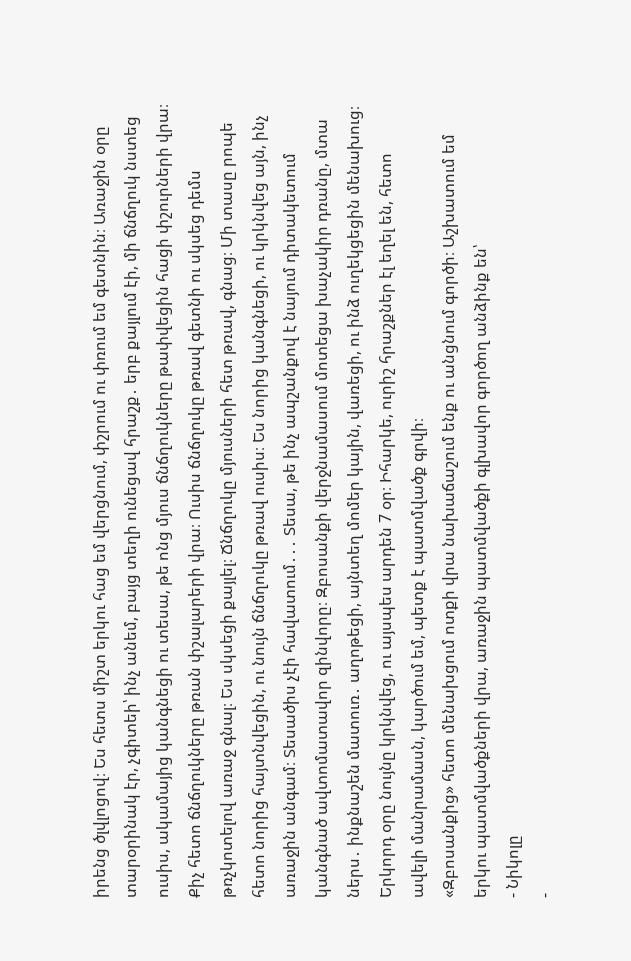իրենց ծլվլոցով։ Ես հետս միշտ երկու հաց եմ վերցնում, փշրում ու փռում եմ գետնին։ Առաջին օրը տարօրինակ էր, չգիտեի՝ ինչ անեմ, բայց տեղի ունեցավ հրաշք․ երբ քայլում էի, մի ճնճղուկ նստեց ուսիս, ակամայից կանգնեցի ու տեսա, թե ոնց մյուս ճնճղուկները թափվեցին հացի փշուրների վրա։ Քիչ հետո ճնճղուկները թռան փշալարերի վրա։ Ուսիս ճնճղուկը թռավ գետնի ու սկսեց դեմս թռչկոտելով առաջ գնալ։ Ես սկսեցի քայլել։ Ճնճղուկը մյուսների հետ թռավ, գնաց։ Մի տասը րոպե հետո նորից հայտնվեցին, ու նույն ճնճղուկը թռավ ուսիս։ Ես նորից կանգնեցի, ու կրկնվեց այն, ինչ առաջին անգամ։ Տեսածիս չէի հավատում․․․ Տեսա, թե ինչ ապշանքով է նայում դիտակետում կանգնած ավտոմատավոր զինվորը։ Զբոսանքի վերջնամասում մոտեցա խաչակիր դռանը, մտա ներս․ ինքնաշեն մատուռ․ աղոթեցի, այնտեղ մոմեր կային, վառեցի, ու ինձ ուղեկցեցին մենախուց։ Երկորդ օրը նույնը կրկնվեց, ու այսպես արդեն 7 օր։ Իհարկե, ուրիշ հրաշքներ էլ եղել են, հետո ավելի մանրամասն, կարծում եմ, պետք է պատմվածք գրվի։
«Զբոսանքից» հետո մենախցում ոտքի վրա նախաճաշում ենք ու անցնում գործի։ Աշխատում եմ երկու պատմվածքների վրա, առաջին պատմվածքի գլխավոր գործող անձինք են՝
- Նիկոլը
-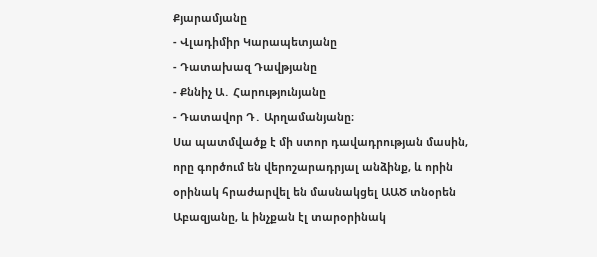Քյարամյանը
- Վլադիմիր Կարապետյանը
- Դատախազ Դավթյանը
- Քննիչ Ա․ Հարությունյանը
- Դատավոր Դ․ Արղամանյանը։
Սա պատմվածք է մի ստոր դավադրության մասին, որը գործում են վերոշարադրյալ անձինք, և որին օրինակ հրաժարվել են մասնակցել ԱԱԾ տնօրեն Աբազյանը, և ինչքան էլ տարօրինակ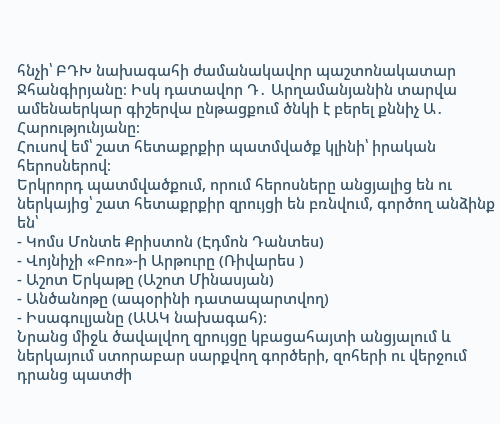հնչի՝ ԲԴԽ նախագահի ժամանակավոր պաշտոնակատար Ջհանգիրյանը։ Իսկ դատավոր Դ․ Արղամանյանին տարվա ամենաերկար գիշերվա ընթացքում ծնկի է բերել քննիչ Ա․ Հարությունյանը։
Հուսով եմ՝ շատ հետաքրքիր պատմվածք կլինի՝ իրական հերոսներով։
Երկրորդ պատմվածքում, որում հերոսները անցյալից են ու ներկայից՝ շատ հետաքրքիր զրույցի են բռնվում, գործող անձինք են՝
- Կոմս Մոնտե Քրիստոն (Էդմոն Դանտես)
- Վոյնիչի «Բոռ»-ի Արթուրը (Ռիվարես )
- Աշոտ Երկաթը (Աշոտ Մինասյան)
- Անծանոթը (ապօրինի դատապարտվող)
- Իսագուլյանը (ԱԱԿ նախագահ)։
Նրանց միջև ծավալվող զրույցը կբացահայտի անցյալում և ներկայում ստորաբար սարքվող գործերի, զոհերի ու վերջում դրանց պատժի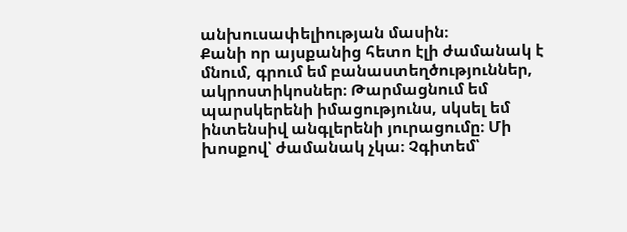անխուսափելիության մասին։
Քանի որ այսքանից հետո էլի ժամանակ է մնում, գրում եմ բանաստեղծություններ, ակրոստիկոսներ։ Թարմացնում եմ պարսկերենի իմացությունս, սկսել եմ ինտենսիվ անգլերենի յուրացումը։ Մի խոսքով՝ ժամանակ չկա։ Չգիտեմ՝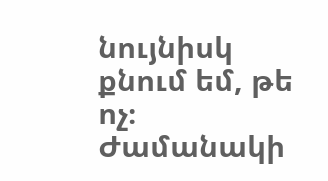նույնիսկ քնում եմ, թե ոչ։
Ժամանակի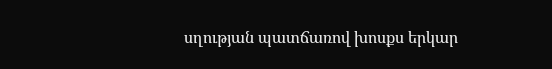սղության պատճառով խոսքս երկար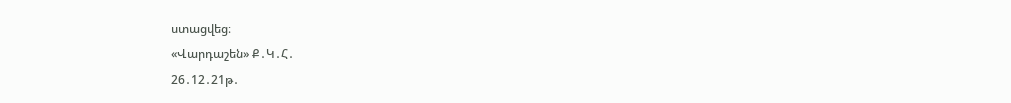ստացվեց։
«Վարդաշեն» Ք․Կ․Հ․
26․12․21թ․